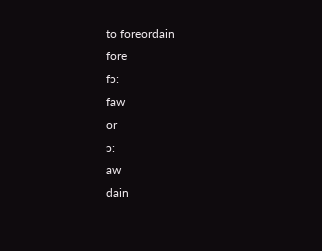to foreordain
fore
fɔ:
faw
or
ɔ:
aw
dain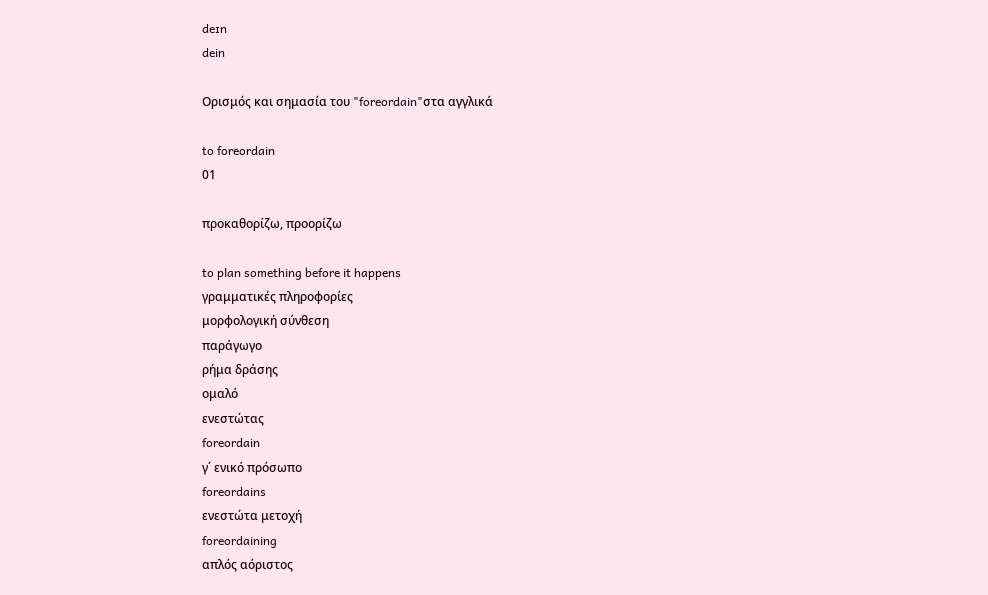deɪn
dein

Ορισμός και σημασία του "foreordain"στα αγγλικά

to foreordain
01

προκαθορίζω, προορίζω

to plan something before it happens
γραμματικές πληροφορίες
μορφολογική σύνθεση
παράγωγο
ρήμα δράσης
ομαλό
ενεστώτας
foreordain
γ΄ ενικό πρόσωπο
foreordains
ενεστώτα μετοχή
foreordaining
απλός αόριστος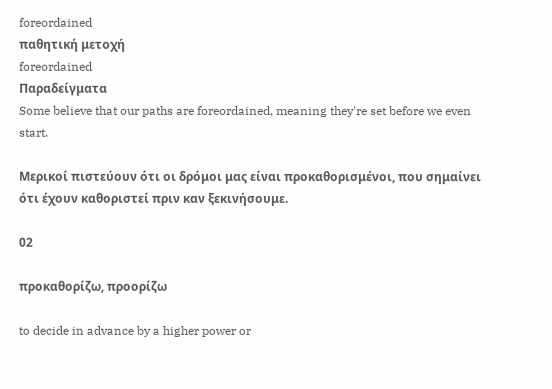foreordained
παθητική μετοχή
foreordained
Παραδείγματα
Some believe that our paths are foreordained, meaning they're set before we even start.

Μερικοί πιστεύουν ότι οι δρόμοι μας είναι προκαθορισμένοι, που σημαίνει ότι έχουν καθοριστεί πριν καν ξεκινήσουμε.

02

προκαθορίζω, προορίζω

to decide in advance by a higher power or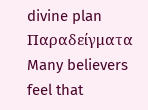divine plan
Παραδείγματα
Many believers feel that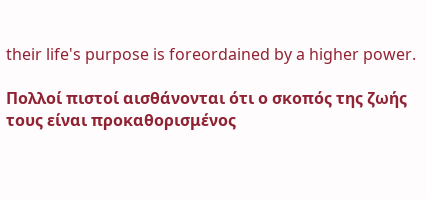their life's purpose is foreordained by a higher power.

Πολλοί πιστοί αισθάνονται ότι ο σκοπός της ζωής τους είναι προκαθορισμένος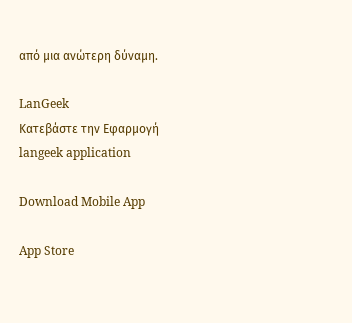από μια ανώτερη δύναμη.

LanGeek
Κατεβάστε την Εφαρμογή
langeek application

Download Mobile App

App Store